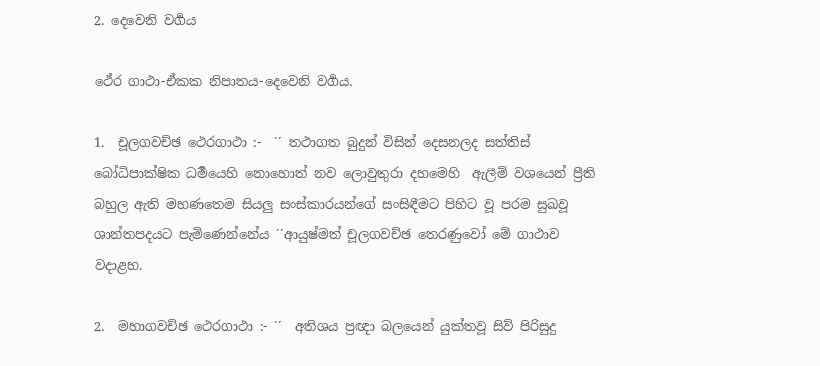2. දෙවෙනි වර්‍ගය

ථේර ගාථා-ඒකක නිපාතය-දෙවෙනි වර්‍ගය.

1.  චූලගවච්ඡ ථෙරගාථා :-  ´´ තථාගත බුදුන් විසින් දෙසනලද සත්තිස් බෝධිපාක්ෂික ධර්‍මයෙහි නොහොත් නව ලොවුතුරා දහමෙහි  ඇලීම් වශයෙන් ප්‍රීති බහුල ඇති මහණතෙම සියලු සංස්කාරයන්ගේ සංසිඳීමට පිහිට වූ පරම සුඛවූ ශාන්තපදයට පැමිණෙන්නේය ´´ආයුෂ්මත් චූලගවච්ඡ තෙරණුවෝ මේ ගාථාව වදාළහ.

2.  මහාගවච්ඡ ථෙරගාථා :- ´´  අතිශය ප්‍රඥා බලයෙන් යුක්තවූ සිව් පිරිසුදු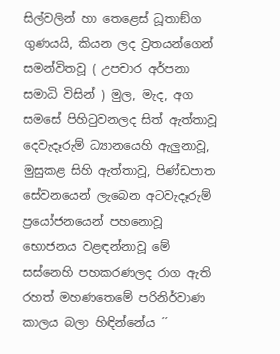සිල්වලින් හා තෙළෙස් ධූතාඞ්ග ගුණයයි, කියන ලද ව්‍රතයන්ගෙන් සමන්විතවූ ( උපචාර අර්පනා සමාධි විසින් ) මුල, මැද, අග සමසේ පිහිටුවනලද සිත් ඇත්තාවූ දෙවැදෑරුම් ධ්‍යානයෙහි ඇලුනාවූ, මුසුකළ සිහි ඇත්තාවූ, පිණ්ඩපාත සේවනයෙන් ලැබෙන අටවැදෑරුම් ප්‍රයෝජනයෙන් පහනොවූ භොජනය වළඳන්නාවූ මේ සස්නෙහි පහකරණලද රාග ඇති රහත් මහණතෙමේ පරිනිර්වාණ කාලය බලා හිඳින්නේය ´´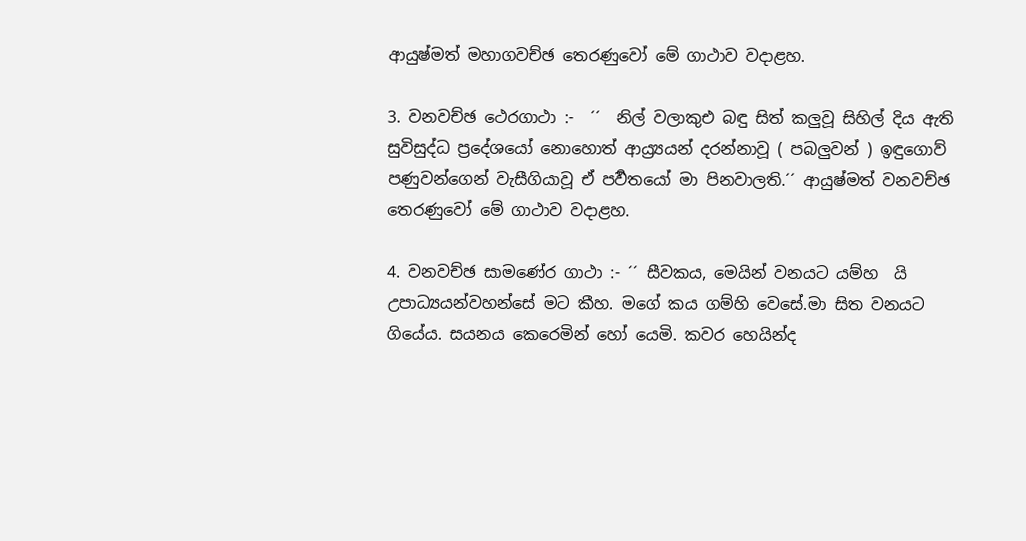ආයුෂ්මත් මහාගවච්ඡ තෙරණුවෝ මේ ගාථාව වදාළහ.

3. වනවච්ඡ ථෙරගාථා :-  ´´  නිල් වලාකුඑ බඳු සිත් කලුවූ සිහිල් දිය ඇති සුවිසුද්ධ ප්‍රදේශයෝ නොහොත් ආය්‍ර්‍යයන් දරන්නාවූ ( පබලුවන් ) ඉඳුගොව් පණුවන්ගෙන් වැසීගියාවූ ඒ පර්‍වතයෝ මා පිනවාලති.´´ ආයුෂ්මත් වනවච්ඡ තෙරණුවෝ මේ ගාථාව වදාළහ.

4. වනවච්ඡ සාමණේර ගාථා :- ´´ සීවකය, මෙයින් වනයට යම්හ  යි උපාධ්‍යයන්වහන්සේ මට කීහ. මගේ කය ගම්හි වෙසේ.මා සිත වනයට ගියේය. සයනය කෙරෙමින් හෝ යෙමි. කවර හෙයින්ද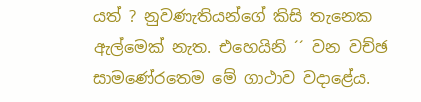යත් ? නුවණැතියන්ගේ කිසි තැනෙක ඇල්මෙක් නැත. එහෙයිනි ´´ වන වච්ඡ සාමණේරතෙම මේ ගාථාව වදාළේය.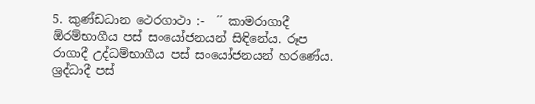5. කුණ්ඩධාන ථෙරගාථා :-  ´´ කාමරාගාදී ඕරම්භාගීය පස් සංයෝජනයන් සිඳිනේය. රූප රාගාදී උද්ධම්භාගීය පස් සංයෝජනයන් හරණේය. ශ්‍රද්ධාදී පස්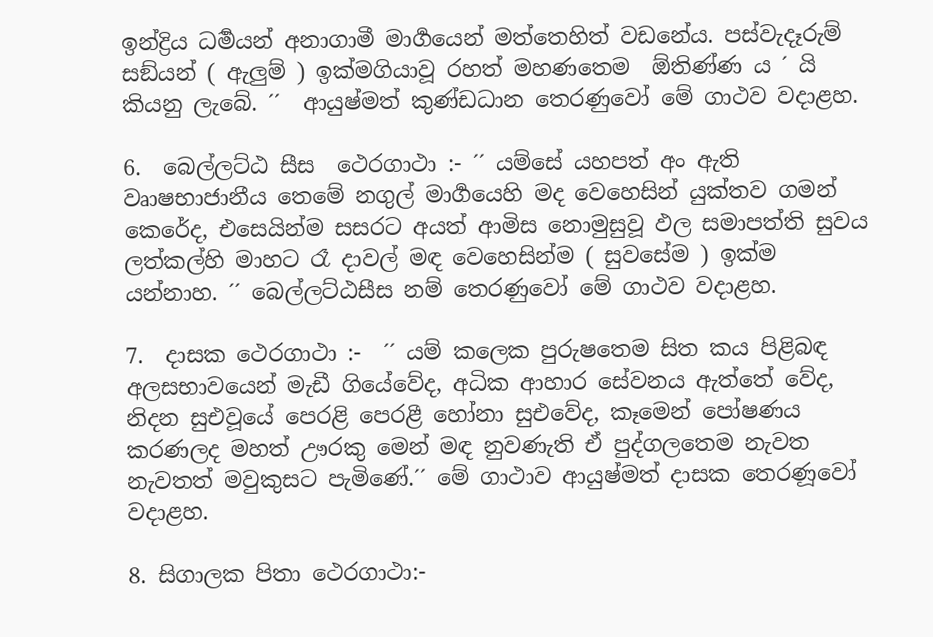ඉන්ද්‍රිය ධර්‍මයන් අනාගාමී මාර්‍ගයෙන් මත්තෙහිත් වඩනේය. පස්වැදෑරුම් සඞ්යන් ( ඇලුම් ) ඉක්මගියාවූ රහත් මහණතෙම  ඕතිණ්ණ ය ´ යි කියනු ලැබේ. ´´  ආයුෂ්මත් කුණ්ඩධාන තෙරණුවෝ මේ ගාථව වදාළහ.

6.  බෙල්ලට්ඨ සීස  ථෙරගාථා :- ´´ යම්සේ යහපත් අං ඇති වෘාෂභාජානීය තෙමේ නගුල් මාර්‍ගයෙහි මද වෙහෙසින් යුක්තව ගමන් කෙරේද, එසෙයින්ම සසරට අයත් ආමිස නොමුසුවූ ඵල සමාපත්ති සුවය ලත්කල්හි මාහට රෑ දාවල් මඳ වෙහෙසින්ම ( සුවසේම ) ඉක්ම යන්නාහ. ´´ බෙල්ලට්ඨසීස නම් තෙරණුවෝ මේ ගාථව වදාළහ.

7.  දාසක ථෙරගාථා :-  ´´ යම් කලෙක පුරුෂතෙම සිත කය පිළිබඳ අලසභාවයෙන් මැඩී ගියේවේද, අධික ආහාර සේවනය ඇත්තේ වේද, නිදන සුඑවූයේ පෙරළි පෙරළී හෝනා සුඑවේද, කෑමෙන් පෝෂණය කරණලද මහත් ඌරකු මෙන් මඳ නුවණැති ඒ පුද්ගලතෙම නැවත නැවතත් මවුකුසට පැමිණේ.´´ මේ ගාථාව ආයුෂ්මත් දාසක තෙරණූවෝ වදාළහ.

8. සිගාලක පිතා ථෙරගාථා:-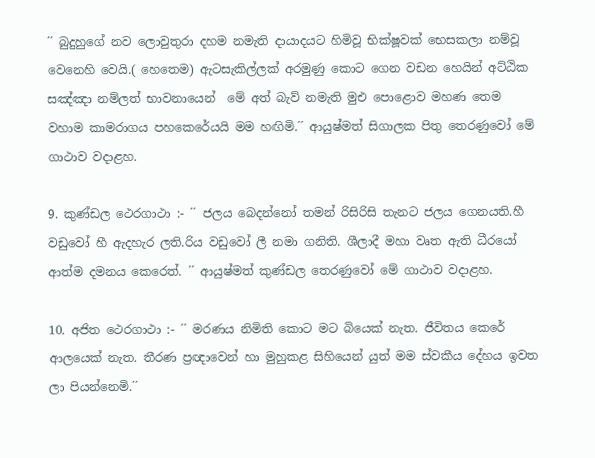´´ බුදුහුගේ නව ලොවුතුරා දහම නමැති දායාදයට හිමිවූ භික්ෂූවක් භෙසකලා නම්වූ වෙනෙහි වෙයි.( හෙතෙම) ඇටසැකිල්ලක් අරමුණු කොට ගෙන වඩන හෙයින් අට්ඨික සඤ්ඤා නම්ලත් භාවනායෙන්  මේ අත් බැව් නමැති මුඑ පොළොව මහණ තෙම වහාම කාමරාගය පහකෙරේයයි මම හඟිමි.´´ ආයුෂ්මත් සිගාලක පිතු තෙරණුවෝ මේ ගාථාව වදාළහ.

9. කුණ්ඩල ථෙරගාථා :- ´´ ජලය බෙදන්නෝ තමන් රිසිරිසි තැනට ජලය ගෙනයති.හී වඩුවෝ හී ඇදහැර ලති.රිය වඩුවෝ ලී නමා ගනිති. ශීලාදී මහා වෘත ඇති ධීරයෝ ආත්ම දමනය කෙරෙත්. ´´ ආයුෂ්මත් කුණ්ඩල තෙරණුවෝ මේ ගාථාව වදාළහ.

10. අජිත ථෙරගාථා :- ´´ මරණය නිමිති කොට මට බියෙක් නැත. ජීවිතය කෙරේ ආලයෙක් නැත. තීරණ ප්‍රඥාවෙන් හා මුහුකළ සිහියෙන් යුත් මම ස්වකීය දේහය ඉවත ලා පියන්නෙමි.´´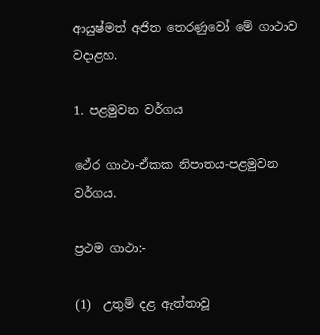ආයුෂ්මත් අජිත තෙරණුවෝ මේ ගාථාව වදාළහ.

1. පළමුවන වර්ගය

ථේර ගාථා-ඒකක නිපාතය-පළමුවන වර්ගය.

ප්‍රථම ගාථා:-

(1)  උතුම් දළ ඇත්තාවූ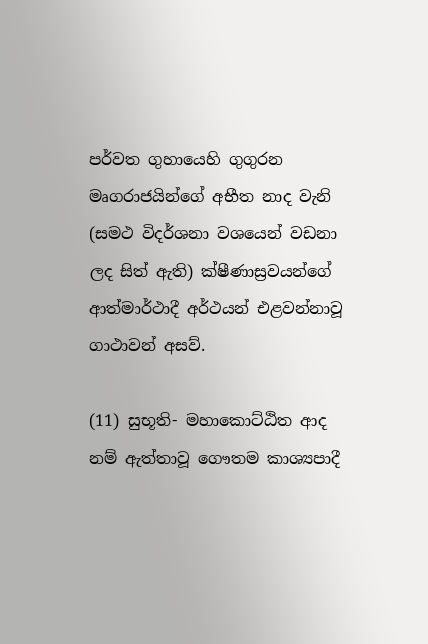පර්වත ගුහායෙහි ගුගුරන මෘගරාජයින්ගේ අභීත නාද වැනි (සමථ විදර්ශනා වශයෙන් වඩනා ලද සිත් ඇති) ක්ෂීණාස්‍රවයන්ගේ ආත්මාර්ථාදී අර්ථයන් එළවන්නාවූ ගාථාවන් අසව්.

(11) සුභූති- මහාකොට්ඨිත ආද නම් ඇත්තාවූ ගෞතම කාශ්‍යපාදී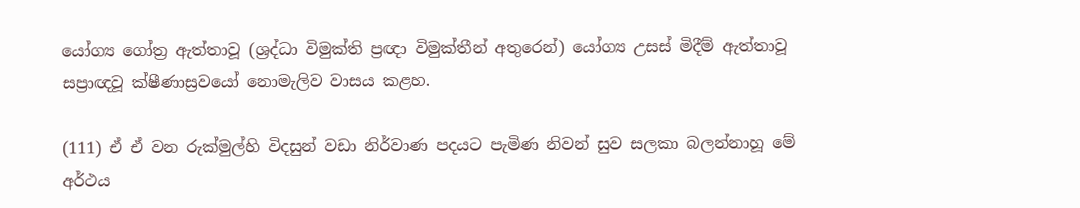යෝග්‍ය ගෝත්‍ර ඇත්තාවූ (ශ්‍රද්ධා විමුක්ති ප්‍රඥා විමුක්තීන් අතුරෙන්) යෝග්‍ය උසස් මිදීම් ඇත්තාවූ සප්‍රාඥවූ ක්ෂීණාස්‍රවයෝ නොමැලිව වාසය කළහ.

(111) ඒ ඒ වන රුක්මුල්හි විදසුන් වඩා නිර්වාණ පදයට පැමිණ නිවන් සුව සලකා බලන්නාහූ මේ අර්ථය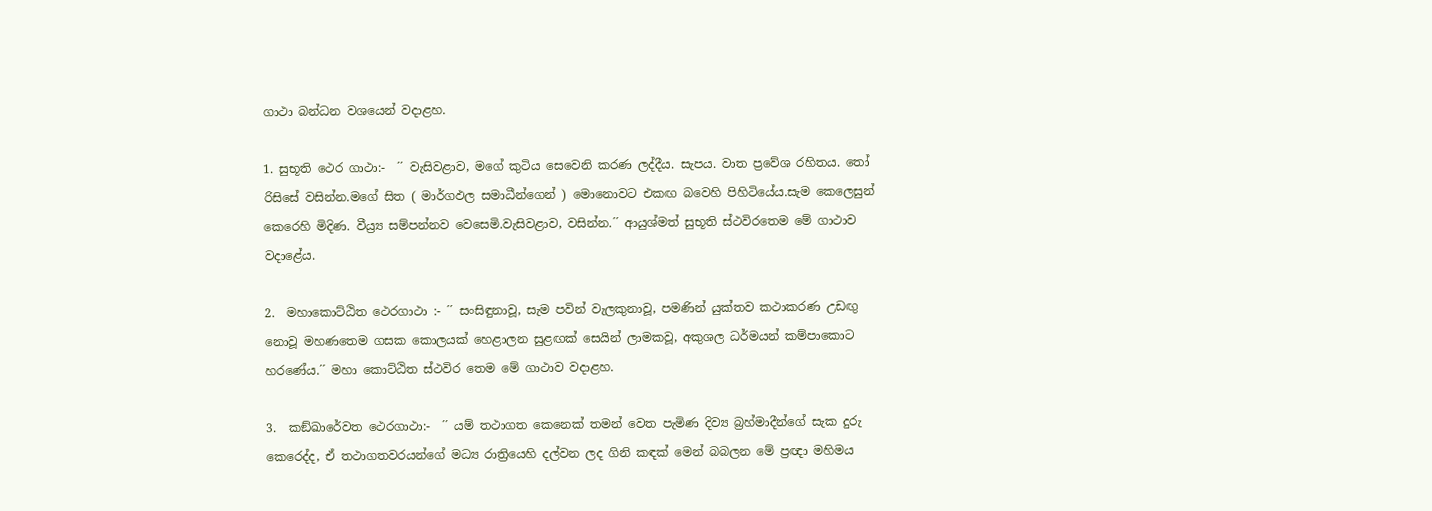ගාථා බන්ධන වශයෙන් වදාළහ.

1. සුභූති ථෙර ගාථා:-  ´´ වැසිවළාව, මගේ කුටිය සෙවෙනි කරණ ලද්දීය. සැපය. වාත ප්‍රවේශ රහිතය. තෝ රිසිසේ වසින්න.මගේ සිත ( මාර්ගඵල සමාධීන්ගෙන් ) මොනොවට එකඟ බවෙහි පිහිටියේය.සැම කෙලෙසුන් කෙරෙහි මිදිණ. වීය්‍ර්‍ය සම්පන්නව වෙසෙමි.වැසිවළාව, වසින්න.´´ ආයුශ්මත් සුභූති ස්ථවිරතෙම මේ ගාථාව වදාළේය.

2.  මහාකොට්ඨිත ථෙරගාථා :- ´´ සංසිඳුනාවූ, සැම පවින් වැලකුනාවූ, පමණින් යුක්තව කථාකරණ උඩඟු නොවූ මහණතෙම ගසක කොලයක් හෙළාලන සුළඟක් සෙයින් ලාමකවූ, අකුශල ධර්මයන් කම්පාකොට හරණේය.´´ මහා කොට්ඨිත ස්ථවිර තෙම මේ ගාථාව වදාළහ.

3.  කඞ්ඛාරේවත ථෙරගාථා:-  ´´ යම් තථාගත කෙනෙක් තමන් වෙත පැමිණ දිව්‍ය බ්‍රහ්මාදීන්ගේ සැක දුරු කෙරෙද්ද, ඒ තථාගතවරයන්ගේ මධ්‍ය රාත්‍රියෙහි දල්වන ලද ගිනි කඳක් මෙන් බබලන මේ ප්‍රඥා මහිමය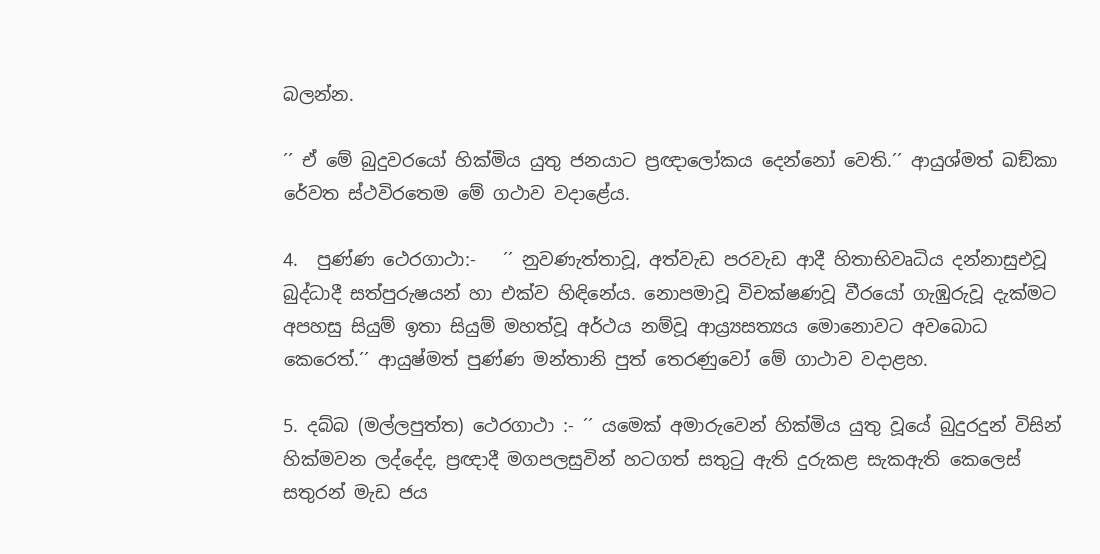බලන්න.

´´ ඒ මේ බුදුවරයෝ හික්මිය යුතු ජනයාට ප්‍රඥාලෝකය දෙන්නෝ වෙති.´´ ආයුශ්මත් ඛඞ්කා රේවත ස්ථවිරතෙම මේ ගථාව වදාළේය.

4.  පුණ්ණ ථෙරගාථා:-   ´´ නුවණැත්තාවූ, අත්වැඩ පරවැඩ ආදී හිතාභිවෘධිය දන්නාසුඑවූ බුද්ධාදී සත්පුරුෂයන් හා එක්ව හිඳිනේය. නොපමාවූ විචක්ෂණවූ වීරයෝ ගැඹුරුවූ දැක්මට අපහසු සියුම් ඉතා සියුම් මහත්වූ අර්ථය නම්වූ ආය්‍ර්‍යසත්‍යය මොනොවට අවබොධ කෙරෙත්.´´ ආයුෂ්මත් පුණ්ණ මන්තානි පුත් තෙරණුවෝ මේ ගාථාව වදාළහ.

5. දබ්බ (මල්ලපුත්ත) ථෙරගාථා :- ´´ යමෙක් අමාරුවෙන් හික්මිය යුතු වූයේ බුදුරදුන් විසින් හික්මවන ලද්දේද, ප්‍රඥාදී මගපලසුවින් හටගත් සතුටු ඇති දුරුකළ සැකඇති කෙලෙස් සතුරන් මැඩ ජය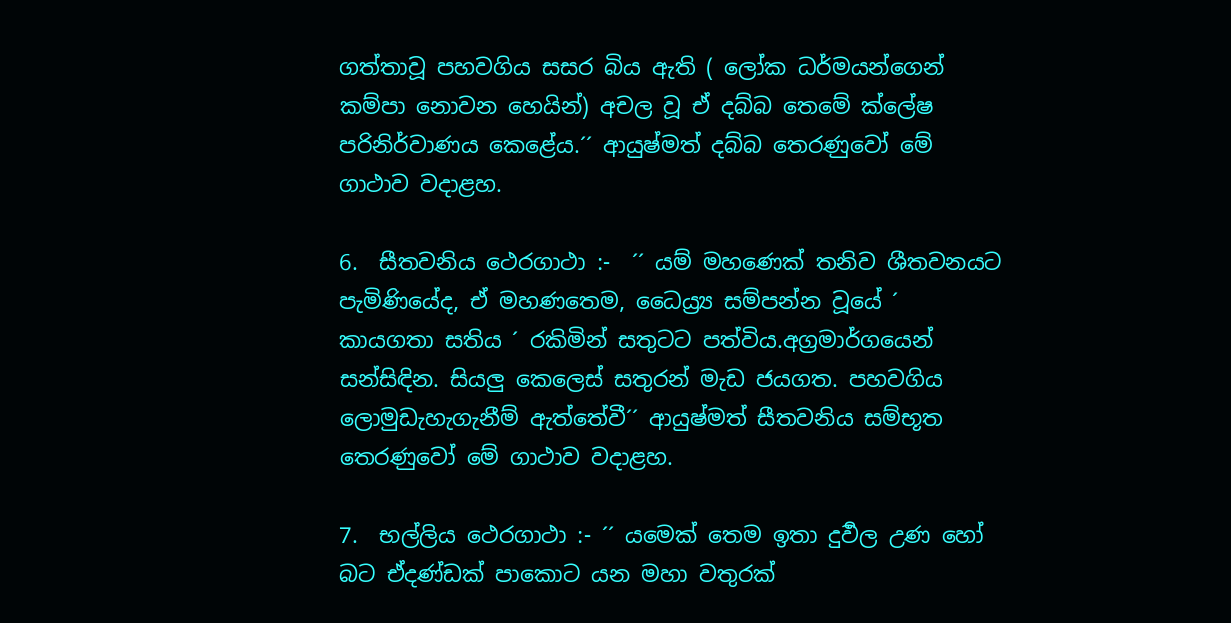ගත්තාවූ පහවගිය සසර බිය ඇති ( ලෝක ධර්මයන්ගෙන් කම්පා නොවන හෙයින්) අචල වූ ඒ දබ්බ තෙමේ ක්ලේෂ පරිනිර්වාණය කෙළේය.´´ ආයුෂ්මත් දබ්බ තෙරණුවෝ මේ ගාථාව වදාළහ.

6.  සීතවනිය ථෙරගාථා :-  ´´ යම් මහණෙක් තනිව ශීතවනයට පැමිණියේද, ඒ මහණතෙම, ධෛය්‍ර්‍ය සම්පන්න වූයේ ´ කායගතා සතිය ´ රකිමින් සතුටට පත්විය.අග්‍රමාර්ගයෙන් සන්සිඳින. සියලු කෙලෙස් සතුරන් මැඩ ජයගත. පහවගිය ලොමුඩැහැගැනීම් ඇත්තේවී´´ ආයුෂ්මත් සීතවනිය සම්භූත තෙරණුවෝ මේ ගාථාව වදාළහ.

7.  භල්ලිය ථෙරගාථා :- ´´ යමෙක් තෙම ඉතා දුර්‍වල උණ හෝ බට ඒදණ්ඩක් පාකොට යන මහා වතුරක්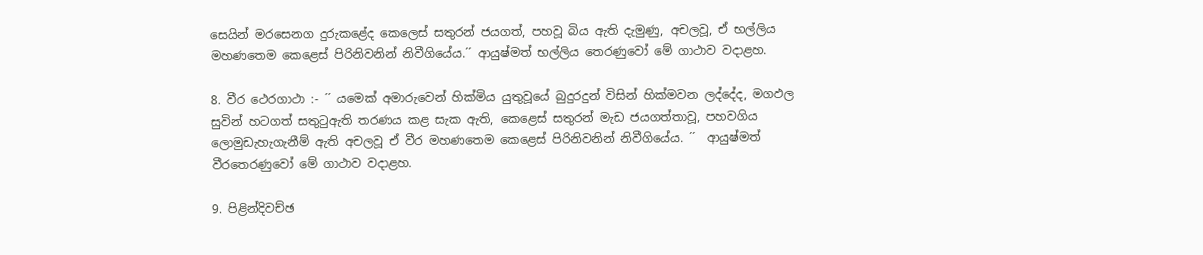සෙයින් මරසෙනග දුරුකළේද කෙලෙස් සතුරන් ජයගත්, පහවූ බිය ඇති දැමුණු, අචලවූ, ඒ භල්ලිය මහණතෙම කෙළෙස් පිරිනිවනින් නිවීගියේය.´´ ආයුෂ්මත් භල්ලිය තෙරණුවෝ මේ ගාථාව වදාළහ.

8. වීර ථෙරගාථා :- ´´ යමෙක් අමාරුවෙන් හික්මිය යුතුවූයේ බුදුරදුන් විසින් හික්මවන ලද්දේද, මගඵල සුවින් හටගත් සතුටුඇති තරණය කළ සැක ඇති, කෙළෙස් සතුරන් මැඩ ජයගත්තාවූ, පහවගිය ලොමුඩැහැගැනීම් ඇති අචලවූ ඒ වීර මහණතෙම කෙළෙස් පිරිනිවනින් නිවීගියේය. ´´  ආයුෂ්මත් වීරතෙරණුවෝ මේ ගාථාව වදාළහ.

9. පිළින්දිවච්ඡ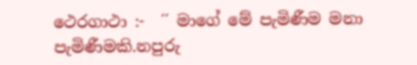ථෙරගාථා :-  ´´ මාගේ මේ පැමිණීම මනා පැමිණීමකි.නපුරු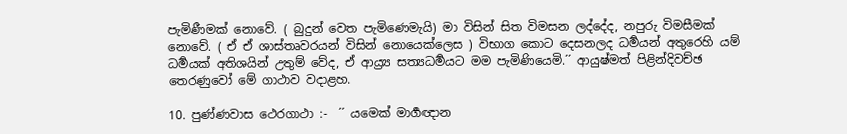පැමිණීමක් නොවේ. ( බුදුන් වෙත පැමිණෙමැයි) මා විසින් සිත විමසන ලද්දේද, නපුරු විමසීමක් නොවේ. ( ඒ ඒ ශාස්තෘවරයන් විසින් නොයෙක්ලෙස ) විභාග කොට දෙසනලද ධර්‍මයන් අතුරෙහි යම් ධර්‍මයක් අතිශයින් උතුම් වේද, ඒ ආය්‍ර්‍ය සත්‍යධර්‍මයට මම පැමිණියෙමි.´´ ආයුෂ්මත් පිළින්දිවච්ඡ තෙරණුවෝ මේ ගාථාව වදාළහ.

10. පුණ්ණවාස ථෙරගාථා :-  ´´ යමෙක් මාර්‍ගඥාන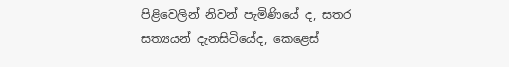පිළිවෙලින් නිවන් පැමිණියේ ද, සතර සත්‍යයන් දැනසිටියේද, කෙළෙස්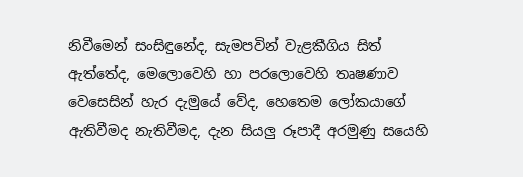නිවීමෙන් සංසිඳුනේද, සැමපවින් වැළකීගිය සිත් ඇත්තේද, මෙලොවෙහි හා පරලොවෙහි තෘෂණාව වෙසෙසින් හැර දැමුයේ වේද, හෙතෙම ලෝකයාගේ ඇතිවීමද නැතිවීමද, දැන සියලු රූපාදී අරමුණු සයෙහි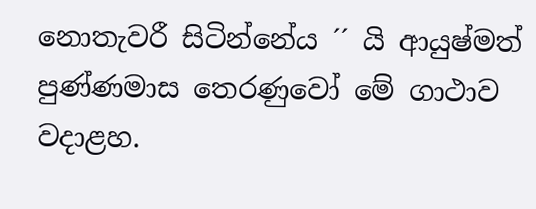නොතැවරී සිටින්නේය ´´ යි ආයුෂ්මත් පුණ්ණමාස තෙරණුවෝ මේ ගාථාව වදාළහ.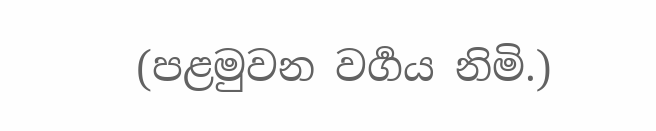(පළමුවන වර්‍ගය නිමි.)